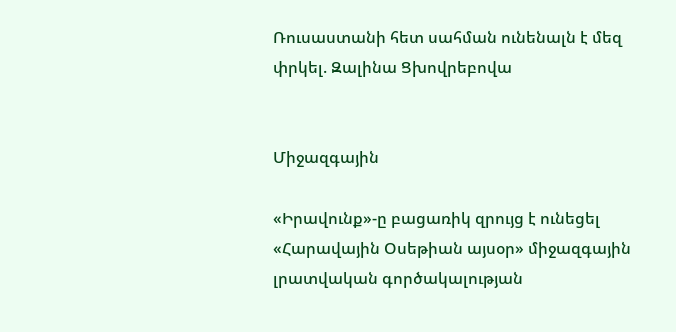Ռուսաստանի հետ սահման ունենալն է մեզ փրկել. Զալինա Ցխովրեբովա


Միջազգային

«Իրավունք»-ը բացառիկ զրույց է ունեցել «Հարավային Օսեթիան այսօր» միջազգային լրատվական գործակալության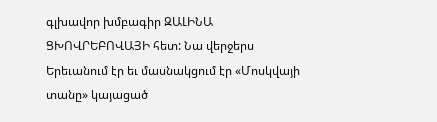գլխավոր խմբագիր ԶԱԼԻՆԱ ՑԽՈՎՐԵԲՈՎԱՅԻ հետ: Նա վերջերս Երեւանում էր եւ մասնակցում էր «Մոսկվայի տանը» կայացած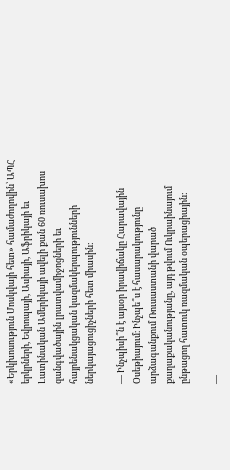«Երկխոսություն Մոսկվայի հետ» համաժողովին՝ ԱՊՀ երկրների, Եվրոպայի, Ասիայի, Աֆրիկայի եւ Լատինական Ամերիկայի ավելի քան 60 ռուսախոս զանգվածային լրատվամիջոցների եւ հայրենակցական կազմակերպությունների ներկայացուցիչների հետ միասին:

— Ինչպիսի՞ն է այսօր իրավիճակը Հարավային Օսեթիայում։ Ինչպե՞ս է հասարակությունը արձագանքում Ռուսաստանի վարած քաղաքականությանը, այդ թվում Ուկրաինայում ընթացող հատուկ ռազմական օպերացիային:

—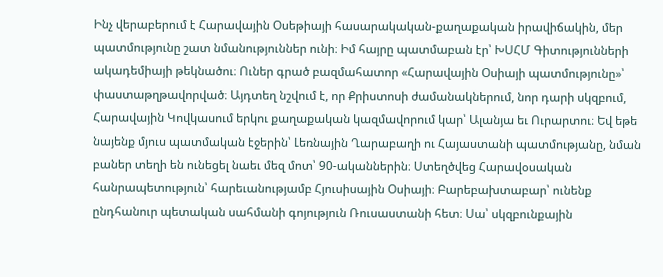Ինչ վերաբերում է Հարավային Օսեթիայի հասարակական-քաղաքական իրավիճակին, մեր պատմությունը շատ նմանություններ ունի։ Իմ հայրը պատմաբան էր՝ ԽՍՀՄ Գիտությունների ակադեմիայի թեկնածու։ Ուներ գրած բազմահատոր «Հարավային Օսիայի պատմությունը»՝ փաստաթղթավորված։ Այդտեղ նշվում է, որ Քրիստոսի ժամանակներում, նոր դարի սկզբում, Հարավային Կովկասում երկու քաղաքական կազմավորում կար՝ Ալանյա եւ Ուրարտու։ Եվ եթե նայենք մյուս պատմական էջերին՝ Լեռնային Ղարաբաղի ու Հայաստանի պատմությանը, նման բաներ տեղի են ունեցել նաեւ մեզ մոտ՝ 90-ականներին։ Ստեղծվեց Հարավօսական հանրապետություն՝ հարեւանությամբ Հյուսիսային Օսիայի։ Բարեբախտաբար՝ ունենք ընդհանուր պետական սահմանի գոյություն Ռուսաստանի հետ։ Սա՝ սկզբունքային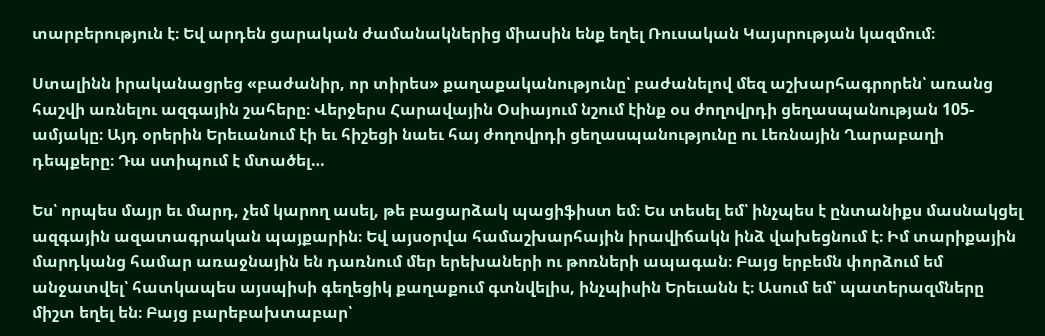տարբերություն է։ Եվ արդեն ցարական ժամանակներից միասին ենք եղել Ռուսական Կայսրության կազմում։

Ստալինն իրականացրեց «բաժանիր, որ տիրես» քաղաքականությունը՝ բաժանելով մեզ աշխարհագրորեն՝ առանց հաշվի առնելու ազգային շահերը։ Վերջերս Հարավային Օսիայում նշում էինք օս ժողովրդի ցեղասպանության 105-ամյակը։ Այդ օրերին Երեւանում էի եւ հիշեցի նաեւ հայ ժողովրդի ցեղասպանությունը ու Լեռնային Ղարաբաղի դեպքերը։ Դա ստիպում է մտածել…

Ես՝ որպես մայր եւ մարդ, չեմ կարող ասել, թե բացարձակ պացիֆիստ եմ։ Ես տեսել եմ՝ ինչպես է ընտանիքս մասնակցել ազգային ազատագրական պայքարին։ Եվ այսօրվա համաշխարհային իրավիճակն ինձ վախեցնում է։ Իմ տարիքային մարդկանց համար առաջնային են դառնում մեր երեխաների ու թոռների ապագան։ Բայց երբեմն փորձում եմ անջատվել՝ հատկապես այսպիսի գեղեցիկ քաղաքում գտնվելիս, ինչպիսին Երեւանն է։ Ասում եմ՝ պատերազմները միշտ եղել են։ Բայց բարեբախտաբար՝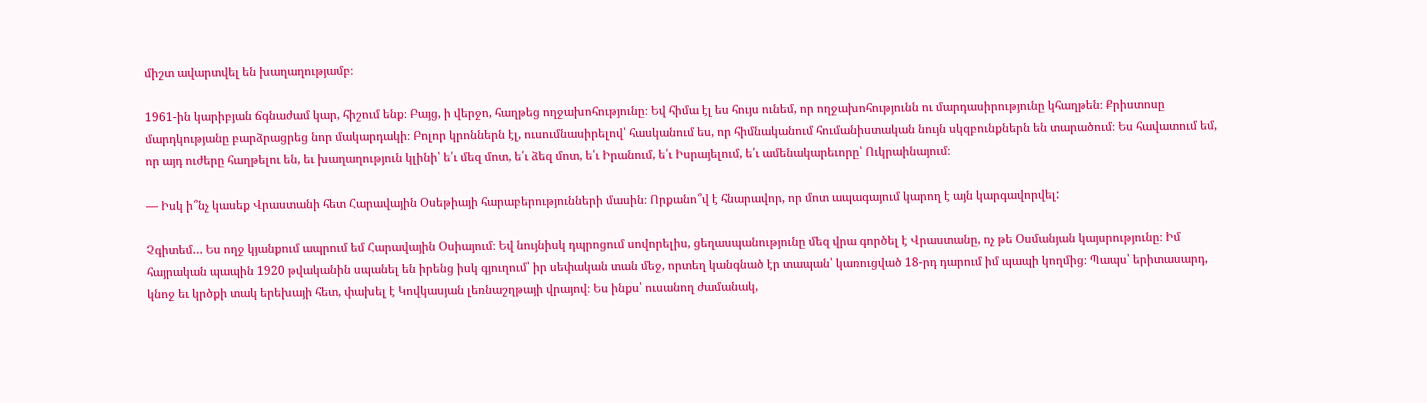միշտ ավարտվել են խաղաղությամբ։

1961-ին կարիբյան ճգնաժամ կար, հիշում ենք։ Բայց, ի վերջո, հաղթեց ողջախոհությունը։ Եվ հիմա էլ ես հույս ունեմ, որ ողջախոհությունն ու մարդասիրությունը կհաղթեն։ Քրիստոսը մարդկությանը բարձրացրեց նոր մակարդակի։ Բոլոր կրոններն էլ, ուսումնասիրելով՝ հասկանում ես, որ հիմնականում հումանիստական նույն սկզբունքներն են տարածում։ Ես հավատում եմ, որ այդ ուժերը հաղթելու են, եւ խաղաղություն կլինի՝ ե՛ւ մեզ մոտ, ե՛ւ ձեզ մոտ, ե՛ւ Իրանում, ե՛ւ Իսրայելում, ե՛ւ ամենակարեւորը՝ Ուկրաինայում։

— Իսկ ի՞նչ կասեք Վրաստանի հետ Հարավային Օսեթիայի հարաբերությունների մասին։ Որքանո՞վ է հնարավոր, որ մոտ ապագայում կարող է այն կարգավորվել:

Չգիտեմ… Ես ողջ կյանքում ապրում եմ Հարավային Օսիայում։ Եվ նույնիսկ դպրոցում սովորելիս, ցեղասպանությունը մեզ վրա գործել է Վրաստանը, ոչ թե Օսմանյան կայսրությունը։ Իմ հայրական պապին 1920 թվականին սպանել են իրենց իսկ գյուղում՝ իր սեփական տան մեջ, որտեղ կանգնած էր տապան՝ կառուցված 18-րդ դարում իմ պապի կողմից։ Պապս՝ երիտասարդ, կնոջ եւ կրծքի տակ երեխայի հետ, փախել է Կովկասյան լեռնաշղթայի վրայով։ Ես ինքս՝ ուսանող ժամանակ,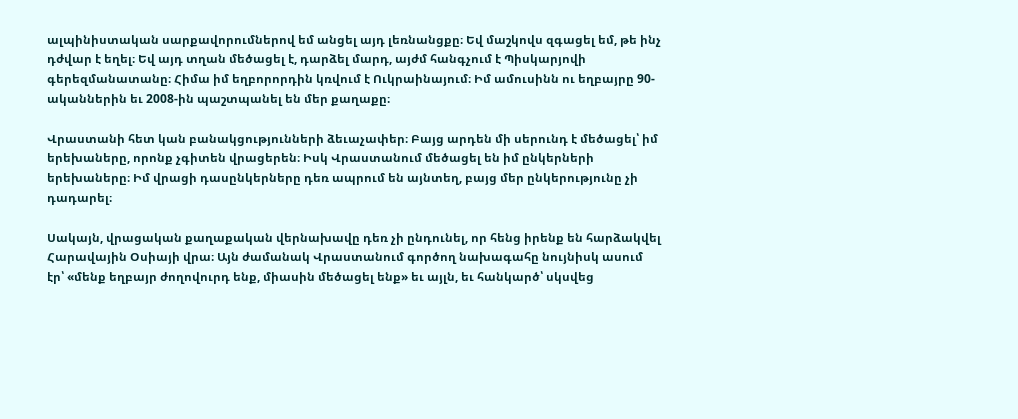ալպինիստական սարքավորումներով եմ անցել այդ լեռնանցքը։ Եվ մաշկովս զգացել եմ, թե ինչ դժվար է եղել։ Եվ այդ տղան մեծացել է, դարձել մարդ, այժմ հանգչում է Պիսկարյովի գերեզմանատանը։ Հիմա իմ եղբորորդին կռվում է Ուկրաինայում։ Իմ ամուսինն ու եղբայրը 90-ականներին եւ 2008-ին պաշտպանել են մեր քաղաքը։

Վրաստանի հետ կան բանակցությունների ձեւաչափեր։ Բայց արդեն մի սերունդ է մեծացել՝ իմ երեխաները, որոնք չգիտեն վրացերեն։ Իսկ Վրաստանում մեծացել են իմ ընկերների երեխաները։ Իմ վրացի դասընկերները դեռ ապրում են այնտեղ, բայց մեր ընկերությունը չի դադարել։

Սակայն, վրացական քաղաքական վերնախավը դեռ չի ընդունել, որ հենց իրենք են հարձակվել Հարավային Օսիայի վրա։ Այն ժամանակ Վրաստանում գործող նախագահը նույնիսկ ասում էր՝ «մենք եղբայր ժողովուրդ ենք, միասին մեծացել ենք» եւ այլն, եւ հանկարծ՝ սկսվեց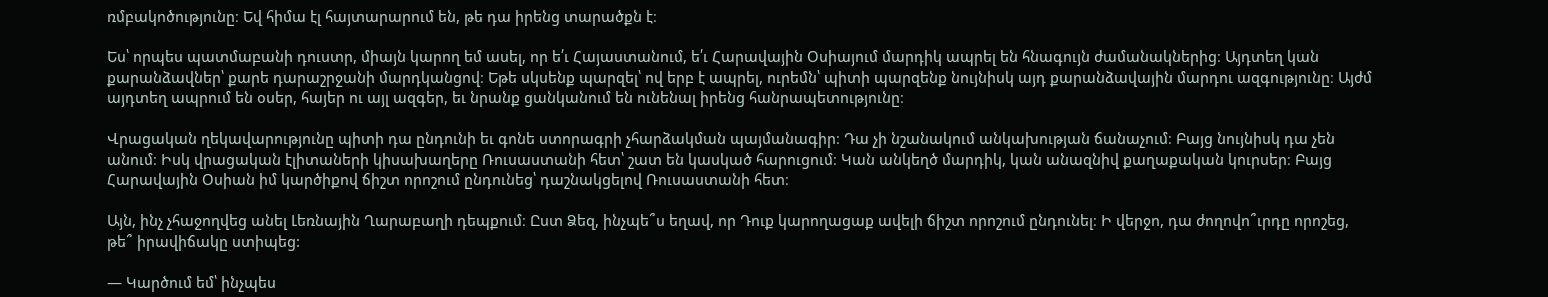ռմբակոծությունը։ Եվ հիմա էլ հայտարարում են, թե դա իրենց տարածքն է։

Ես՝ որպես պատմաբանի դուստր, միայն կարող եմ ասել, որ ե՛ւ Հայաստանում, ե՛ւ Հարավային Օսիայում մարդիկ ապրել են հնագույն ժամանակներից։ Այդտեղ կան քարանձավներ՝ քարե դարաշրջանի մարդկանցով։ Եթե սկսենք պարզել՝ ով երբ է ապրել, ուրեմն՝ պիտի պարզենք նույնիսկ այդ քարանձավային մարդու ազգությունը։ Այժմ այդտեղ ապրում են օսեր, հայեր ու այլ ազգեր, եւ նրանք ցանկանում են ունենալ իրենց հանրապետությունը։

Վրացական ղեկավարությունը պիտի դա ընդունի եւ գոնե ստորագրի չհարձակման պայմանագիր։ Դա չի նշանակում անկախության ճանաչում։ Բայց նույնիսկ դա չեն անում։ Իսկ վրացական էլիտաների կիսախաղերը Ռուսաստանի հետ՝ շատ են կասկած հարուցում։ Կան անկեղծ մարդիկ, կան անազնիվ քաղաքական կուրսեր։ Բայց Հարավային Օսիան իմ կարծիքով ճիշտ որոշում ընդունեց՝ դաշնակցելով Ռուսաստանի հետ։

Այն, ինչ չհաջողվեց անել Լեռնային Ղարաբաղի դեպքում։ Ըստ Ձեզ, ինչպե՞ս եղավ, որ Դուք կարողացաք ավելի ճիշտ որոշում ընդունել։ Ի վերջո, դա ժողովո՞ւրդը որոշեց, թե՞ իրավիճակը ստիպեց:

— Կարծում եմ՝ ինչպես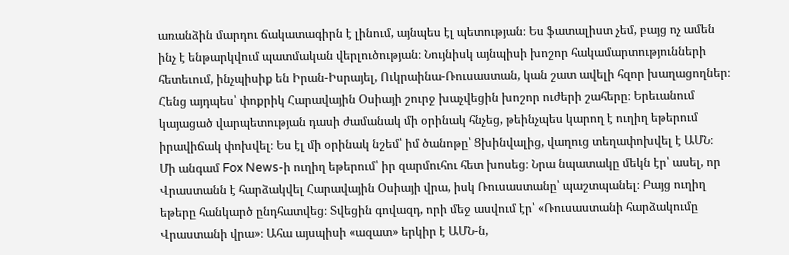առանձին մարդու ճակատագիրն է լինում, այնպես էլ պետության։ Ես ֆատալիստ չեմ, բայց ոչ ամեն ինչ է ենթարկվում պատմական վերլուծության։ Նույնիսկ այնպիսի խոշոր հակամարտությունների հետեւում, ինչպիսիք են Իրան-Իսրայել, Ուկրաինա-Ռուսաստան, կան շատ ավելի հզոր խաղացողներ։ Հենց այդպես՝ փոքրիկ Հարավային Օսիայի շուրջ խաչվեցին խոշոր ուժերի շահերը։ Երեւանում կայացած վարպետության դասի ժամանակ մի օրինակ հնչեց, թեինչպես կարող է ուղիղ եթերում իրավիճակ փոխվել։ Ես էլ մի օրինակ նշեմ՝ իմ ծանոթը՝ Ցխինվալից, վաղուց տեղափոխվել է ԱՄՆ։ Մի անգամ Fox News-ի ուղիղ եթերում՝ իր զարմուհու հետ խոսեց։ Նրա նպատակը մեկն էր՝ ասել, որ Վրաստանն է հարձակվել Հարավային Օսիայի վրա, իսկ Ռուսաստանը՝ պաշտպանել։ Բայց ուղիղ եթերը հանկարծ ընդհատվեց։ Տվեցին գովազդ, որի մեջ ասվում էր՝ «Ռուսաստանի հարձակումը Վրաստանի վրա»։ Ահա այսպիսի «ազատ» երկիր է ԱՄՆ-ն,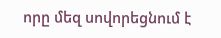որը մեզ սովորեցնում է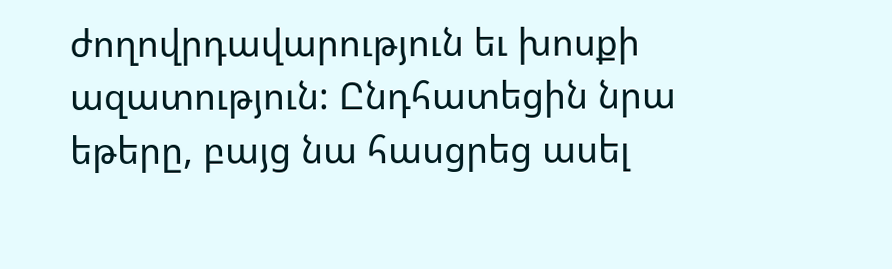ժողովրդավարություն եւ խոսքի ազատություն: Ընդհատեցին նրա եթերը, բայց նա հասցրեց ասել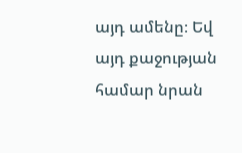այդ ամենը։ Եվ այդ քաջության համար նրան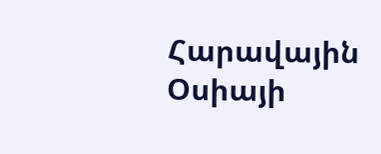Հարավային Օսիայի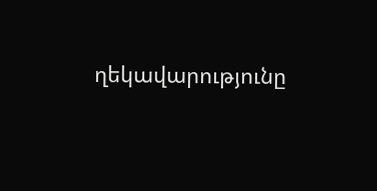ղեկավարությունը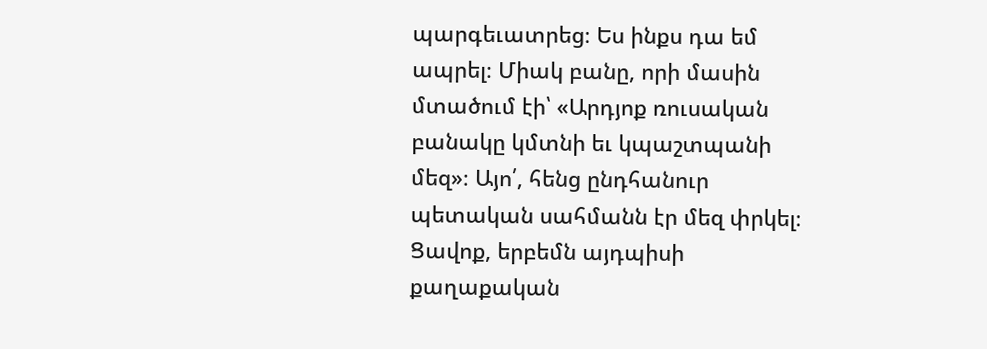պարգեւատրեց։ Ես ինքս դա եմ ապրել։ Միակ բանը, որի մասին մտածում էի՝ «Արդյոք ռուսական բանակը կմտնի եւ կպաշտպանի մեզ»։ Այո՛, հենց ընդհանուր պետական սահմանն էր մեզ փրկել։ Ցավոք, երբեմն այդպիսի քաղաքական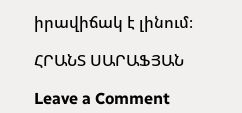իրավիճակ է լինում։

ՀՐԱՆՏ ՍԱՐԱՖՅԱՆ

Leave a Comment